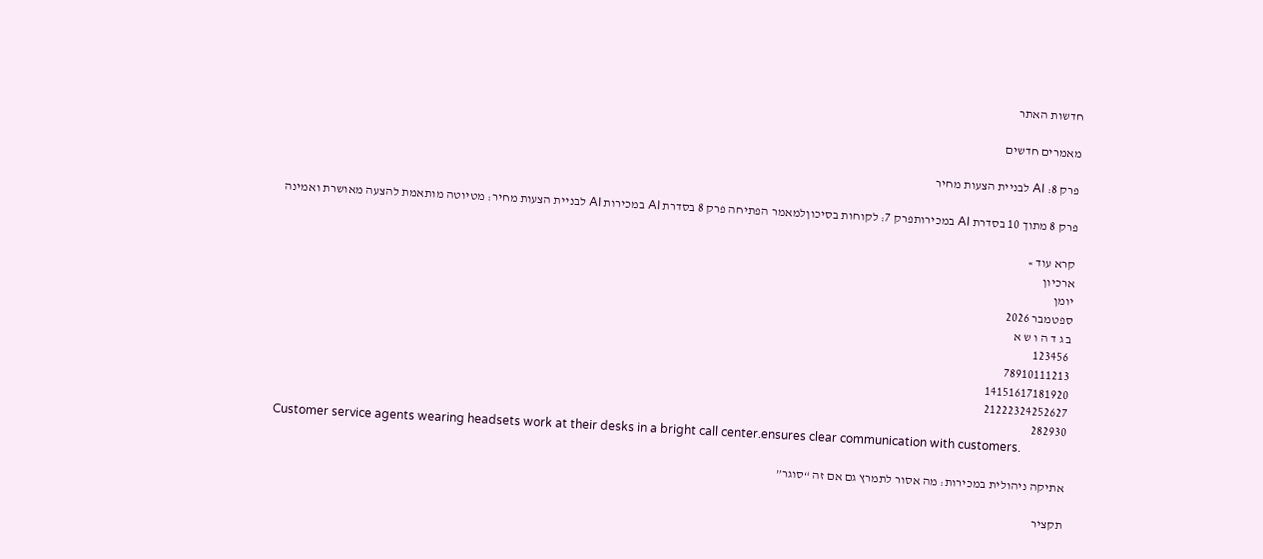חדשות האתר

מאמרים חדשים

פרק 8: AI לבניית הצעות מחיר

פרק 8 מתוך 10 בסדרת AI במכירותפרק 7: לקוחות בסיכוןלמאמר הפתיחה פרק 8 בסדרת AI במכירות AI לבניית הצעות מחיר: מטיוטה מותאמת להצעה מאושרת ואמינה

קרא עוד »
ארכיון
יומן
ספטמבר 2026
ב ג ד ה ו ש א
 123456
78910111213
14151617181920
21222324252627
282930
Customer service agents wearing headsets work at their desks in a bright call center.ensures clear communication with customers.

אתיקה ניהולית במכירות: מה אסור לתמרץ גם אם זה “סוגר”

תקציר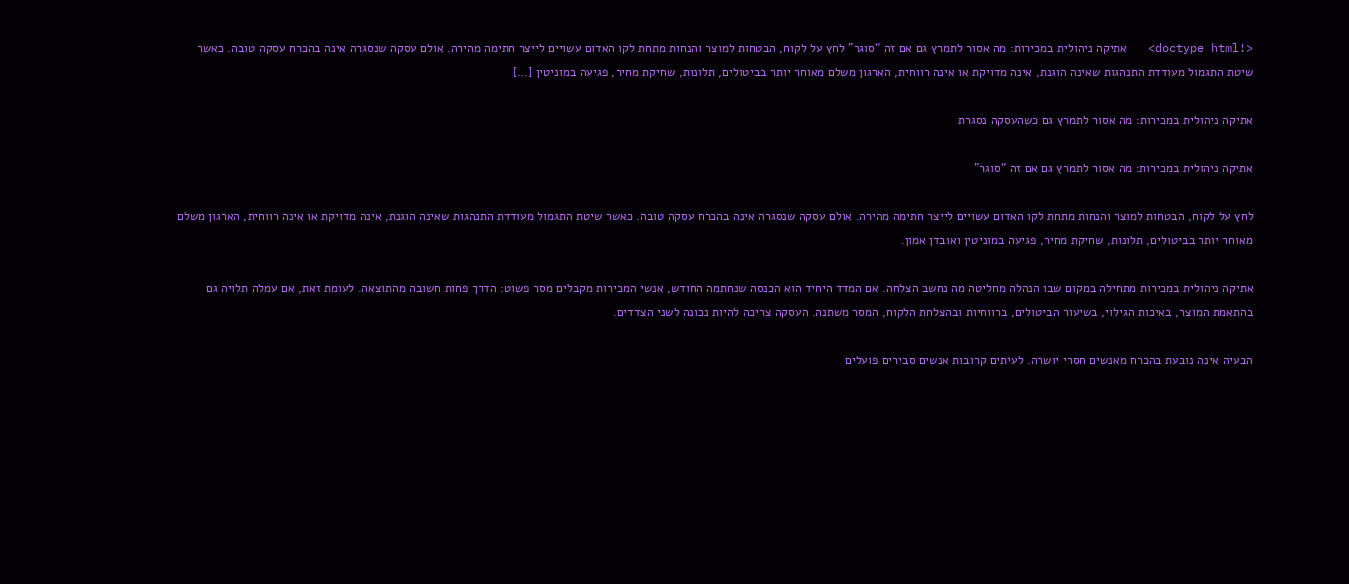<!doctype html>   אתיקה ניהולית במכירות: מה אסור לתמרץ גם אם זה “סוגר” לחץ על לקוח, הבטחות למוצר והנחות מתחת לקו האדום עשויים לייצר חתימה מהירה. אולם עסקה שנסגרה אינה בהכרח עסקה טובה. כאשר שיטת התגמול מעודדת התנהגות שאינה הוגנת, אינה מדויקת או אינה רווחית, הארגון משלם מאוחר יותר בביטולים, תלונות, שחיקת מחיר, פגיעה במוניטין […]

אתיקה ניהולית במכירות: מה אסור לתמרץ גם כשהעסקה נסגרת

אתיקה ניהולית במכירות: מה אסור לתמרץ גם אם זה “סוגר”

לחץ על לקוח, הבטחות למוצר והנחות מתחת לקו האדום עשויים לייצר חתימה מהירה. אולם עסקה שנסגרה אינה בהכרח עסקה טובה. כאשר שיטת התגמול מעודדת התנהגות שאינה הוגנת, אינה מדויקת או אינה רווחית, הארגון משלם מאוחר יותר בביטולים, תלונות, שחיקת מחיר, פגיעה במוניטין ואובדן אמון.

אתיקה ניהולית במכירות מתחילה במקום שבו הנהלה מחליטה מה נחשב הצלחה. אם המדד היחיד הוא הכנסה שנחתמה החודש, אנשי המכירות מקבלים מסר פשוט: הדרך פחות חשובה מהתוצאה. לעומת זאת, אם עמלה תלויה גם בהתאמת המוצר, באיכות הגילוי, בשיעור הביטולים, ברווחיות ובהצלחת הלקוח, המסר משתנה. העסקה צריכה להיות נכונה לשני הצדדים.

הבעיה אינה נובעת בהכרח מאנשים חסרי יושרה. לעיתים קרובות אנשים סבירים פועלים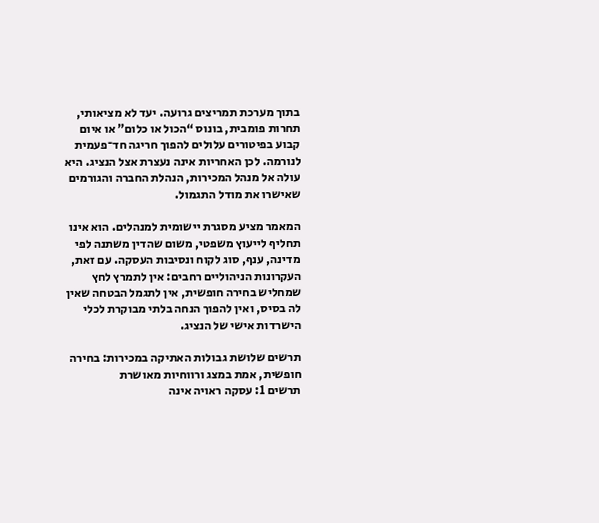בתוך מערכת תמריצים גרועה. יעד לא מציאותי, תחרות פומבית, בונוס “הכול או כלום” או איום קבוע בפיטורים עלולים להפוך חריגה חד־פעמית לנורמה. לכן האחריות אינה נעצרת אצל הנציג. היא עולה אל מנהל המכירות, הנהלת החברה והגורמים שאישרו את מודל התגמול.

המאמר מציע מסגרת יישומית למנהלים. הוא אינו תחליף לייעוץ משפטי, משום שהדין משתנה לפי מדינה, ענף, סוג לקוח ונסיבות העסקה. עם זאת, העקרונות הניהוליים רחבים: אין לתמרץ לחץ שמחליש בחירה חופשית, אין לתגמל הבטחה שאין לה בסיס, ואין להפוך הנחה בלתי מבוקרת לכלי הישרדות אישי של הנציג.

תרשים שלושת גבולות האתיקה במכירות: בחירה חופשית, אמת במצג ורווחיות מאושרת
תרשים 1: עסקה ראויה אינה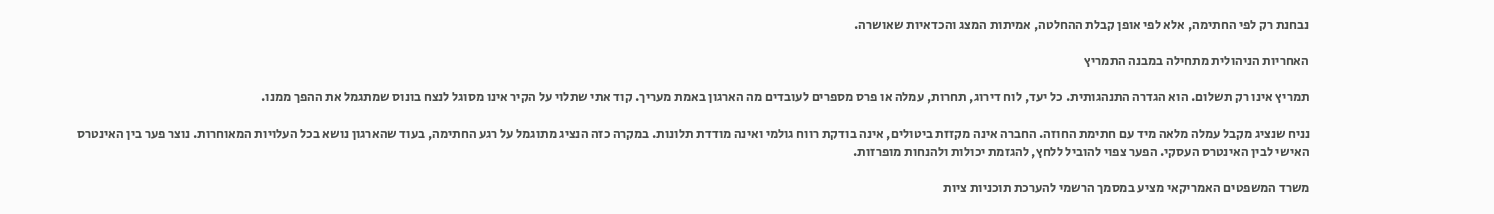נבחנת רק לפי החתימה, אלא לפי אופן קבלת ההחלטה, אמיתות המצג והכדאיות שאושרה.

האחריות הניהולית מתחילה במבנה התמריץ

תמריץ אינו רק תשלום. הוא הגדרה התנהגותית. כל יעד, לוח דירוג, תחרות, עמלה או פרס מספרים לעובדים מה הארגון באמת מעריך. קוד אתי שתלוי על הקיר אינו מסוגל לנצח בונוס שמתגמל את ההפך ממנו.

נניח שנציג מקבל עמלה מלאה מיד עם חתימת החוזה. החברה אינה מקזזת ביטולים, אינה בודקת רווח גולמי ואינה מודדת תלונות. במקרה כזה הנציג מתוגמל על רגע החתימה, בעוד שהארגון נושא בכל העלויות המאוחרות. נוצר פער בין האינטרס האישי לבין האינטרס העסקי. הפער צפוי להוביל ללחץ, להגזמת יכולות ולהנחות מופרזות.

משרד המשפטים האמריקאי מציע במסמך הרשמי להערכת תוכניות ציות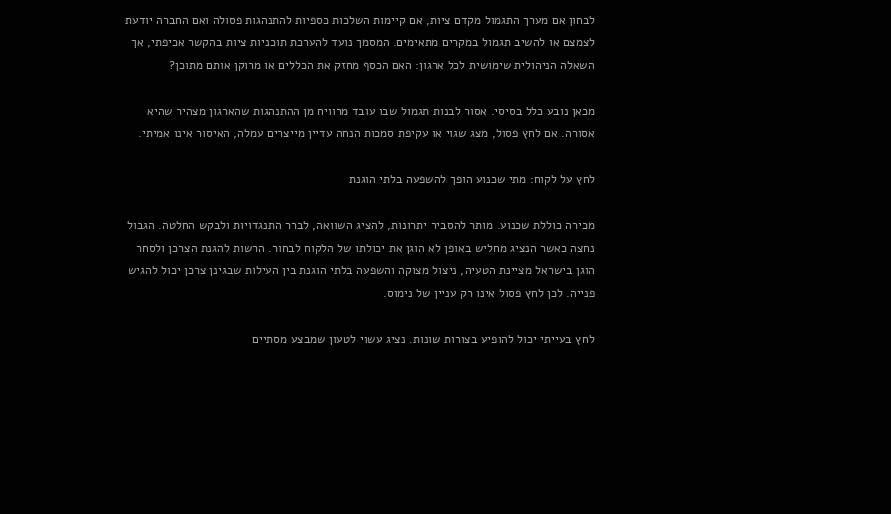לבחון אם מערך התגמול מקדם ציות, אם קיימות השלכות כספיות להתנהגות פסולה ואם החברה יודעת לצמצם או להשיב תגמול במקרים מתאימים. המסמך נועד להערכת תוכניות ציות בהקשר אכיפתי, אך השאלה הניהולית שימושית לכל ארגון: האם הכסף מחזק את הכללים או מרוקן אותם מתוכן?

מכאן נובע כלל בסיסי. אסור לבנות תגמול שבו עובד מרוויח מן ההתנהגות שהארגון מצהיר שהיא אסורה. אם לחץ פסול, מצג שגוי או עקיפת סמכות הנחה עדיין מייצרים עמלה, האיסור אינו אמיתי.

לחץ על לקוח: מתי שכנוע הופך להשפעה בלתי הוגנת

מכירה כוללת שכנוע. מותר להסביר יתרונות, להציג השוואה, לברר התנגדויות ולבקש החלטה. הגבול נחצה כאשר הנציג מחליש באופן לא הוגן את יכולתו של הלקוח לבחור. הרשות להגנת הצרכן ולסחר הוגן בישראל מציינת הטעיה, ניצול מצוקה והשפעה בלתי הוגנת בין העילות שבגינן צרכן יכול להגיש פנייה. לכן לחץ פסול אינו רק עניין של נימוס.

לחץ בעייתי יכול להופיע בצורות שונות. נציג עשוי לטעון שמבצע מסתיים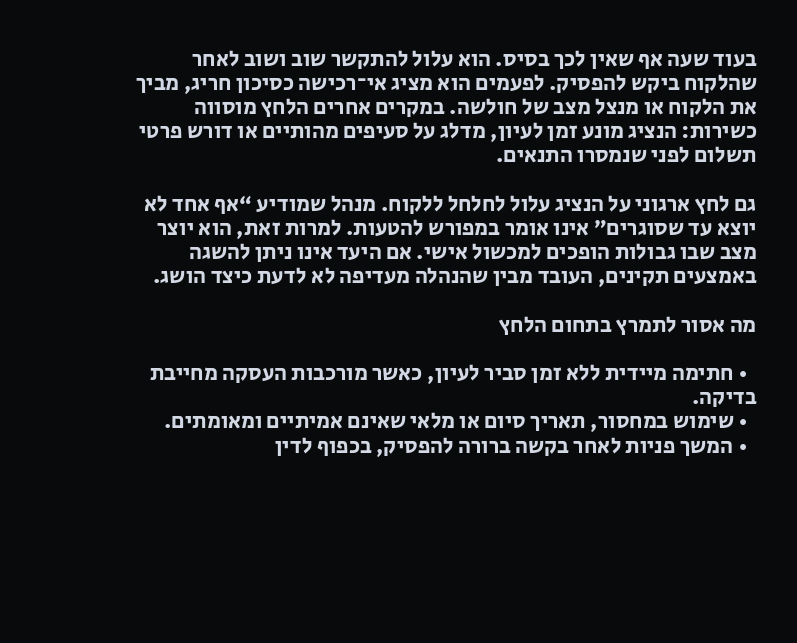בעוד שעה אף שאין לכך בסיס. הוא עלול להתקשר שוב ושוב לאחר שהלקוח ביקש להפסיק. לפעמים הוא מציג אי־רכישה כסיכון חריג, מביך את הלקוח או מנצל מצב של חולשה. במקרים אחרים הלחץ מוסווה כשירות: הנציג מונע זמן לעיון, מדלג על סעיפים מהותיים או דורש פרטי תשלום לפני שנמסרו התנאים.

גם לחץ ארגוני על הנציג עלול לחלחל ללקוח. מנהל שמודיע “אף אחד לא יוצא עד שסוגרים” אינו אומר במפורש להטעות. למרות זאת, הוא יוצר מצב שבו גבולות הופכים למכשול אישי. אם היעד אינו ניתן להשגה באמצעים תקינים, העובד מבין שהנהלה מעדיפה לא לדעת כיצד הושג.

מה אסור לתמרץ בתחום הלחץ

  • חתימה מיידית ללא זמן סביר לעיון, כאשר מורכבות העסקה מחייבת בדיקה.
  • שימוש במחסור, תאריך סיום או מלאי שאינם אמיתיים ומאומתים.
  • המשך פניות לאחר בקשה ברורה להפסיק, בכפוף לדין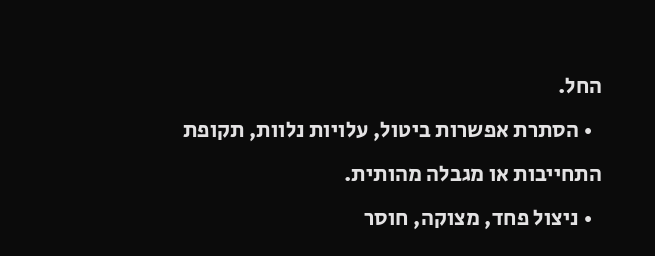החל.
  • הסתרת אפשרות ביטול, עלויות נלוות, תקופת התחייבות או מגבלה מהותית.
  • ניצול פחד, מצוקה, חוסר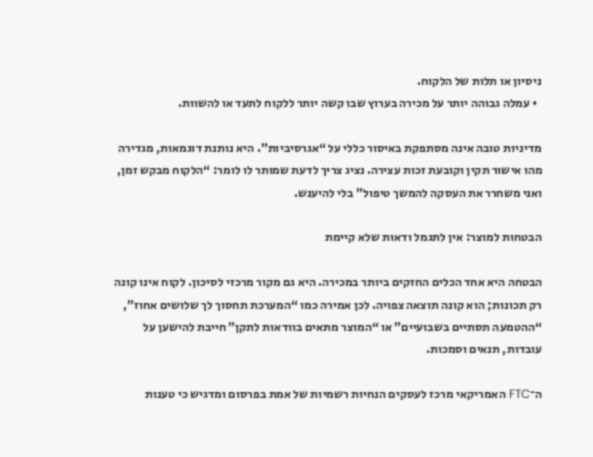ניסיון או תלות של הלקוח.
  • עמלה גבוהה יותר על מכירה בערוץ שבו קשה יותר ללקוח לתעד או להשוות.

מדיניות טובה אינה מסתפקת באיסור כללי על “אגרסיביות”. היא נותנת דוגמאות, מגדירה מהו אישור תקין וקובעת זכות עצירה. נציג צריך לדעת שמותר לו לומר: “הלקוח מבקש זמן, ואני משחרר את העסקה להמשך טיפול” בלי להיענש.

הבטחות למוצר: אין לתגמל ודאות שלא קיימת

הבטחה היא אחד הכלים החזקים ביותר במכירה. היא גם מקור מרכזי לסיכון. לקוח אינו קונה רק תכונות; הוא קונה תוצאה צפויה. לכן אמירה כמו “המערכת תחסוך לך שלושים אחוז”, “ההטמעה תסתיים בשבועיים” או “המוצר מתאים בוודאות לתקן” חייבת להישען על עובדות, תנאים וסמכות.

ה־FTC האמריקאי מרכז לעסקים הנחיות רשמיות של אמת בפרסום ומדגיש כי טענות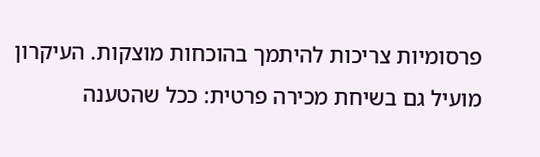פרסומיות צריכות להיתמך בהוכחות מוצקות. העיקרון מועיל גם בשיחת מכירה פרטית: ככל שהטענה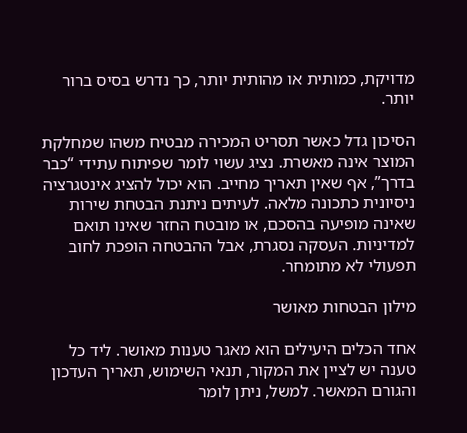מדויקת, כמותית או מהותית יותר, כך נדרש בסיס ברור יותר.

הסיכון גדל כאשר תסריט המכירה מבטיח משהו שמחלקת המוצר אינה מאשרת. נציג עשוי לומר שפיתוח עתידי “כבר בדרך”, אף שאין תאריך מחייב. הוא יכול להציג אינטגרציה ניסיונית כתכונה מלאה. לעיתים ניתנת הבטחת שירות שאינה מופיעה בהסכם, או מובטח החזר שאינו תואם למדיניות. העסקה נסגרת, אבל ההבטחה הופכת לחוב תפעולי לא מתומחר.

מילון הבטחות מאושר

אחד הכלים היעילים הוא מאגר טענות מאושר. ליד כל טענה יש לציין את המקור, תנאי השימוש, תאריך העדכון והגורם המאשר. למשל, ניתן לומר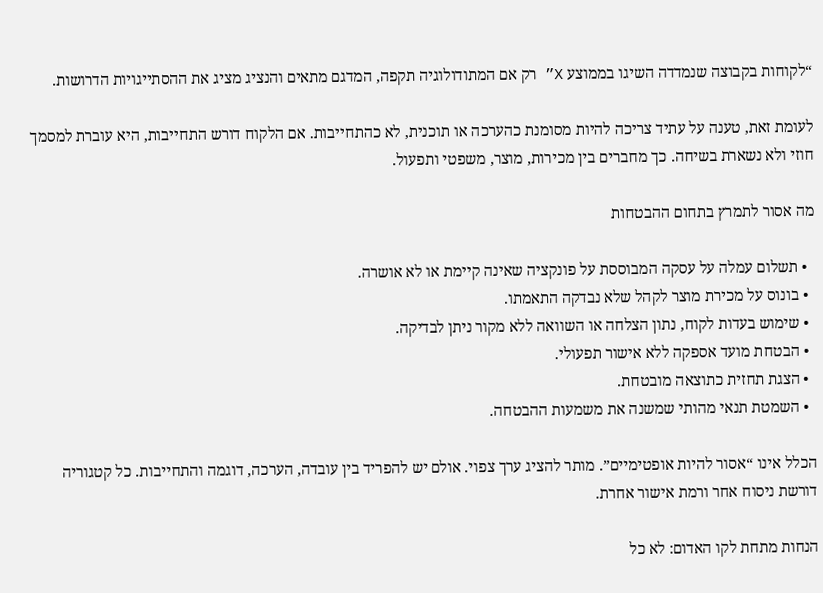“לקוחות בקבוצה שנמדדה השיגו בממוצע X” רק אם המתודולוגיה תקפה, המדגם מתאים והנציג מציג את ההסתייגויות הדרושות.

לעומת זאת, טענה על עתיד צריכה להיות מסומנת כהערכה או תוכנית, לא כהתחייבות. אם הלקוח דורש התחייבות, היא עוברת למסמך חוזי ולא נשארת בשיחה. כך מחברים בין מכירות, מוצר, משפטי ותפעול.

מה אסור לתמרץ בתחום ההבטחות

  • תשלום עמלה על עסקה המבוססת על פונקציה שאינה קיימת או לא אושרה.
  • בונוס על מכירת מוצר לקהל שלא נבדקה התאמתו.
  • שימוש בעדות לקוח, נתון הצלחה או השוואה ללא מקור ניתן לבדיקה.
  • הבטחת מועד אספקה ללא אישור תפעולי.
  • הצגת תחזית כתוצאה מובטחת.
  • השמטת תנאי מהותי שמשנה את משמעות ההבטחה.

הכלל אינו “אסור להיות אופטימיים”. מותר להציג ערך צפוי. אולם יש להפריד בין עובדה, הערכה, דוגמה והתחייבות. כל קטגוריה דורשת ניסוח אחר ורמת אישור אחרת.

הנחות מתחת לקו האדום: לא כל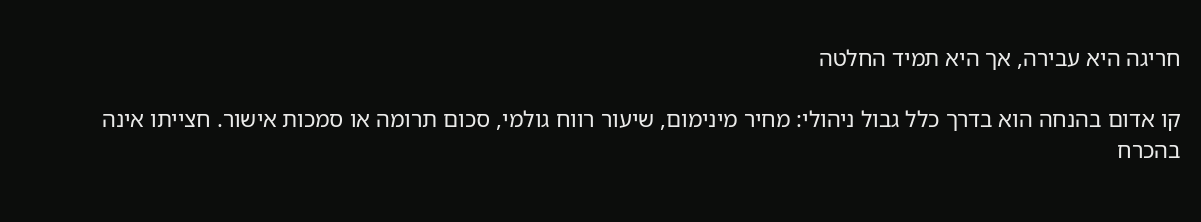חריגה היא עבירה, אך היא תמיד החלטה

קו אדום בהנחה הוא בדרך כלל גבול ניהולי: מחיר מינימום, שיעור רווח גולמי, סכום תרומה או סמכות אישור. חצייתו אינה בהכרח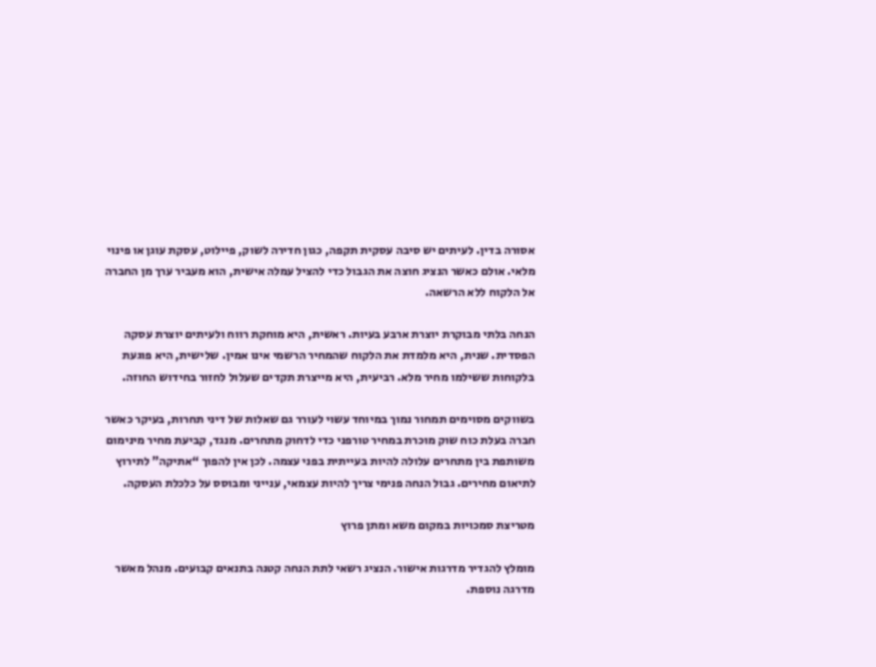אסורה בדין. לעיתים יש סיבה עסקית תקפה, כגון חדירה לשוק, פיילוט, עסקת עוגן או פינוי מלאי. אולם כאשר הנציג חוצה את הגבול כדי להציל עמלה אישית, הוא מעביר ערך מן החברה אל הלקוח ללא הרשאה.

הנחה בלתי מבוקרת יוצרת ארבע בעיות. ראשית, היא מוחקת רווח ולעיתים יוצרת עסקה הפסדית. שנית, היא מלמדת את הלקוח שהמחיר הרשמי אינו אמין. שלישית, היא פוגעת בלקוחות ששילמו מחיר מלא. רביעית, היא מייצרת תקדים שעלול לחזור בחידוש החוזה.

בשווקים מסוימים תמחור נמוך במיוחד עשוי לעורר גם שאלות של דיני תחרות, בעיקר כאשר חברה בעלת כוח שוק מוכרת במחיר טורפני כדי לדחוק מתחרים. מנגד, קביעת מחיר מינימום משותפת בין מתחרים עלולה להיות בעייתית בפני עצמה. לכן אין להפוך “אתיקה” לתירוץ לתיאום מחירים. גבול הנחה פנימי צריך להיות עצמאי, ענייני ומבוסס על כלכלת העסקה.

מטריצת סמכויות במקום משא ומתן פרוץ

מומלץ להגדיר מדרגות אישור. הנציג רשאי לתת הנחה קטנה בתנאים קבועים. מנהל מאשר מדרגה נוספת.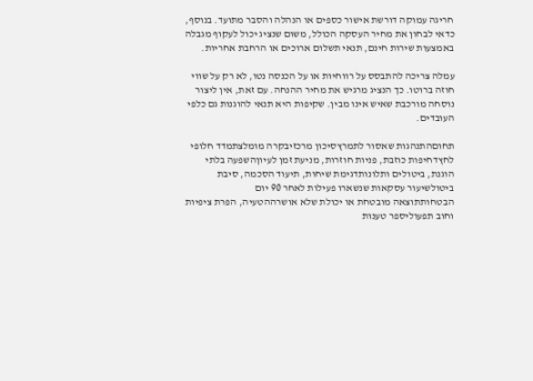חריגה עמוקה דורשת אישור כספים או הנהלה והסבר מתועד. בנוסף, כדאי לבחון את מחיר העסקה הכולל, משום שנציג יכול לעקוף מגבלה באמצעות שירות חינם, תנאי תשלום ארוכים או הרחבת אחריות.

עמלה צריכה להתבסס על רווחיות או על הכנסה נטו, לא רק על שווי חוזה ברוטו. כך הנציג מרגיש את מחיר ההנחה. עם זאת, אין ליצור נוסחה מורכבת שאיש אינו מבין. שקיפות היא תנאי להוגנות גם כלפי העובדים.

תחוםהתנהגות שאסור לתמרץסיכון מרכזיבקרה מומלצתמדד חלופי
לחץדחיפות כוזבת, פניות חוזרות, מניעת זמן לעיוןהשפעה בלתי הוגנת, ביטולים ותלונותדגימת שיחות, תיעוד הסכמה, סיבת ביטולשיעור עסקאות שנשארו פעילות לאחר 90 יום
הבטחותתוצאה מובטחת או יכולת שלא אושרההטעיה, הפרת ציפיות וחוב תפעוליספר טענות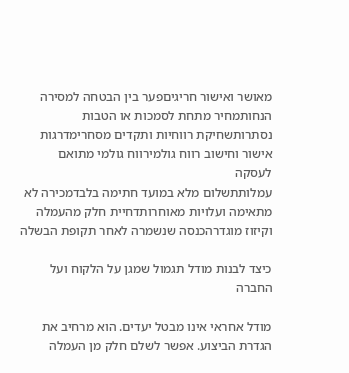מאושר ואישור חריגיםפער בין הבטחה למסירה
הנחותמחיר מתחת לסמכות או הטבות נסתרותשחיקת רווחיות ותקדים מסחרימדרגות אישור וחישוב רווח גולמירווח גולמי מתואם לעסקה
עמלותתשלום מלא במועד חתימה בלבדמכירה לא מתאימה ועלויות מאוחרותדחיית חלק מהעמלה וקיזוז מוגדרהכנסה שנשמרה לאחר תקופת הבשלה

כיצד לבנות מודל תגמול שמגן על הלקוח ועל החברה

מודל אחראי אינו מבטל יעדים. הוא מרחיב את הגדרת הביצוע. אפשר לשלם חלק מן העמלה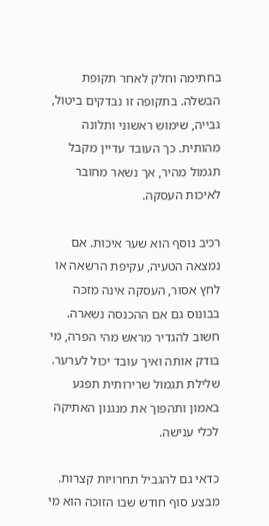בחתימה וחלק לאחר תקופת הבשלה. בתקופה זו נבדקים ביטול, גבייה, שימוש ראשוני ותלונה מהותית. כך העובד עדיין מקבל תגמול מהיר, אך נשאר מחובר לאיכות העסקה.

רכיב נוסף הוא שער איכות. אם נמצאה הטעיה, עקיפת הרשאה או לחץ אסור, העסקה אינה מזכה בבונוס גם אם ההכנסה נשארה. חשוב להגדיר מראש מהי הפרה, מי בודק אותה ואיך עובד יכול לערער. שלילת תגמול שרירותית תפגע באמון ותהפוך את מנגנון האתיקה לכלי ענישה.

כדאי גם להגביל תחרויות קצרות. מבצע סוף חודש שבו הזוכה הוא מי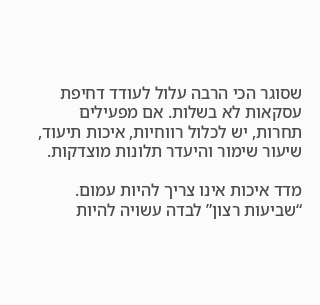שסוגר הכי הרבה עלול לעודד דחיפת עסקאות לא בשלות. אם מפעילים תחרות, יש לכלול רווחיות, איכות תיעוד, שיעור שימור והיעדר תלונות מוצדקות.

מדד איכות אינו צריך להיות עמום. “שביעות רצון” לבדה עשויה להיות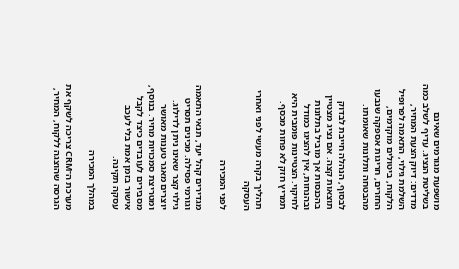מושפעת מגורמים שאינם בשליטת הנציג. עדיף לשלב כמה מדדים: דיוק הצעת המחיר, השלמת גילוי, התאמה לפרופיל הלקוח, ביטולים מוקדמים, החזרים, חריגות אספקה שנבעו מהבטחה ותלונות שאומתו.

לבסוף, הנהלה חייבת לבדוק תוצאות קצה. אם נציג מצטיין בהכנסות אך מוביל בתלונות ובהנחות, אין להציגו כמודל לחיקוי. הצטיינות פומבית היא תמריץ חזק לא פחות מכסף.

תהליך בקרה מעשי לפני ואחרי העסקה

לפני המכירה

מגדירים קהל יעד, תנאי התאמה וגורמי פסילה. מכינים תסריט גילוי קצר שאינו ניתן לדילוג. יוצרים מאגר טענות מאושר ומטריצת סמכויות מחיר. בנוסף, מסבירים לעובדים כיצד לקבל אישור בזמן אמת בלי לעכב עסקה תקינה.

במהלך המכירה

מערכת ה־CRM צריכה לשקף את הגרסה שהוצגה ללקוח, המחיר,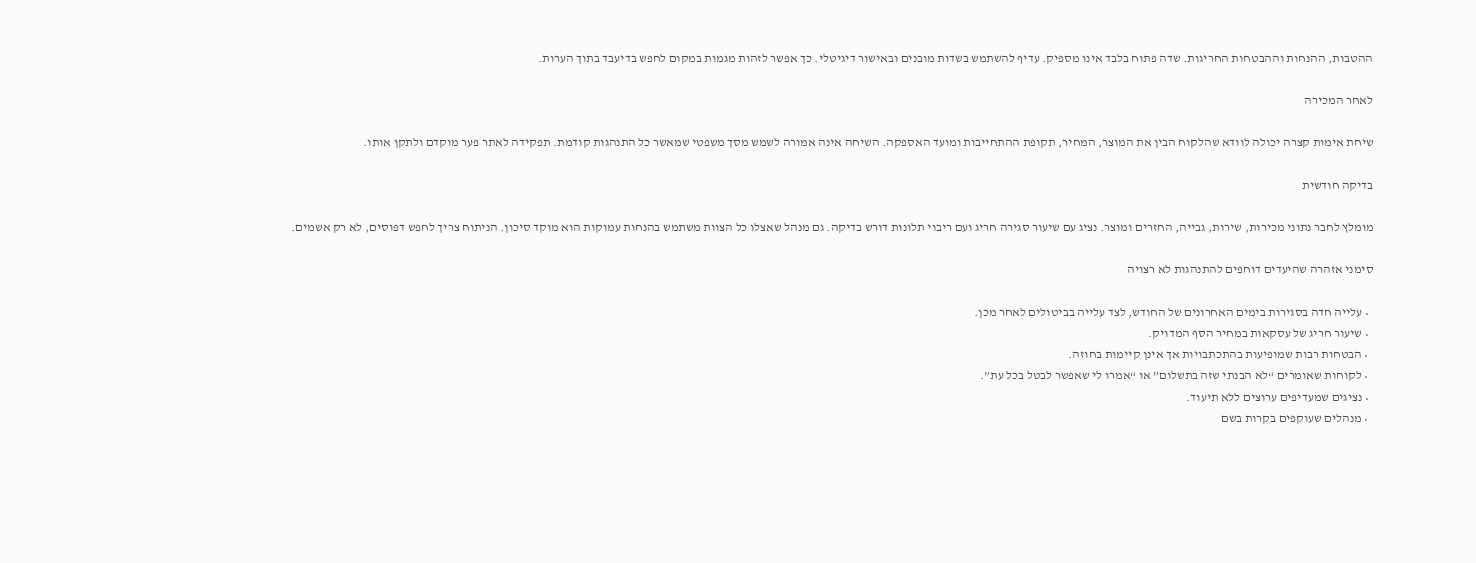ההטבות, ההנחות וההבטחות החריגות. שדה פתוח בלבד אינו מספיק. עדיף להשתמש בשדות מובנים ובאישור דיגיטלי. כך אפשר לזהות מגמות במקום לחפש בדיעבד בתוך הערות.

לאחר המכירה

שיחת אימות קצרה יכולה לוודא שהלקוח הבין את המוצר, המחיר, תקופת ההתחייבות ומועד האספקה. השיחה אינה אמורה לשמש מסך משפטי שמאשר כל התנהגות קודמת. תפקידה לאתר פער מוקדם ולתקן אותו.

בדיקה חודשית

מומלץ לחבר נתוני מכירות, שירות, גבייה, החזרים ומוצר. נציג עם שיעור סגירה חריג ועם ריבוי תלונות דורש בדיקה. גם מנהל שאצלו כל הצוות משתמש בהנחות עמוקות הוא מוקד סיכון. הניתוח צריך לחפש דפוסים, לא רק אשמים.

סימני אזהרה שהיעדים דוחפים להתנהגות לא רצויה

  • עלייה חדה בסגירות בימים האחרונים של החודש, לצד עלייה בביטולים לאחר מכן.
  • שיעור חריג של עסקאות במחיר הסף המדויק.
  • הבטחות רבות שמופיעות בהתכתבויות אך אינן קיימות בחוזה.
  • לקוחות שאומרים “לא הבנתי שזה בתשלום” או “אמרו לי שאפשר לבטל בכל עת”.
  • נציגים שמעדיפים ערוצים ללא תיעוד.
  • מנהלים שעוקפים בקרות בשם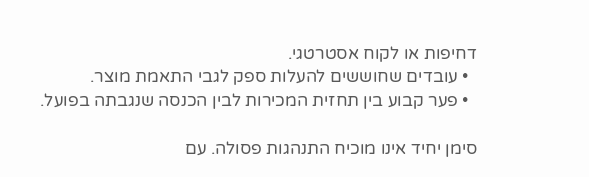דחיפות או לקוח אסטרטגי.
  • עובדים שחוששים להעלות ספק לגבי התאמת מוצר.
  • פער קבוע בין תחזית המכירות לבין הכנסה שנגבתה בפועל.

סימן יחיד אינו מוכיח התנהגות פסולה. עם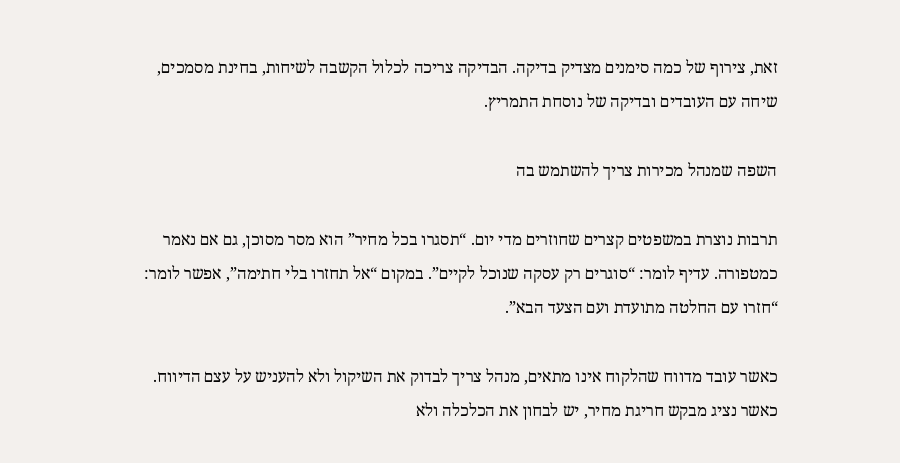זאת, צירוף של כמה סימנים מצדיק בדיקה. הבדיקה צריכה לכלול הקשבה לשיחות, בחינת מסמכים, שיחה עם העובדים ובדיקה של נוסחת התמריץ.

השפה שמנהל מכירות צריך להשתמש בה

תרבות נוצרת במשפטים קצרים שחוזרים מדי יום. “תסגרו בכל מחיר” הוא מסר מסוכן, גם אם נאמר כמטפורה. עדיף לומר: “סוגרים רק עסקה שנוכל לקיים”. במקום “אל תחזרו בלי חתימה”, אפשר לומר: “חזרו עם החלטה מתועדת ועם הצעד הבא”.

כאשר עובד מדווח שהלקוח אינו מתאים, מנהל צריך לבדוק את השיקול ולא להעניש על עצם הדיווח. כאשר נציג מבקש חריגת מחיר, יש לבחון את הכלכלה ולא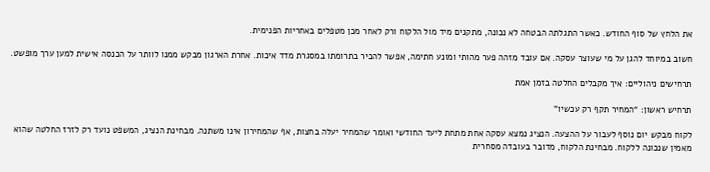את הלחץ של סוף החודש. כאשר התגלתה הבטחה לא נכונה, מתקנים מיד מול הלקוח ורק לאחר מכן מטפלים באחריות הפנימית.

חשוב במיוחד להגן על מי שעוצר עסקה. אם עובד מזהה פער מהותי ומונע חתימה, אפשר להכיר בתרומתו במסגרת מדד איכות. אחרת הארגון מבקש ממנו לוותר על הכנסה אישית למען ערך מופשט.

תרחישים ניהוליים: איך מקבלים החלטה בזמן אמת

תרחיש ראשון: “המחיר תקף רק עכשיו”

לקוח מבקש יום נוסף לעבור על ההצעה. הנציג נמצא עסקה אחת מתחת ליעד החודשי ואומר שהמחיר יעלה בחצות, אף שהמחירון אינו משתנה. מבחינת הנציג, המשפט נועד רק לזרז החלטה שהוא מאמין שנכונה ללקוח. מבחינת הלקוח, מדובר בעובדה מסחרית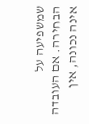שמשפיעה על הבחירה. אם העובדה אינה נכונה, אין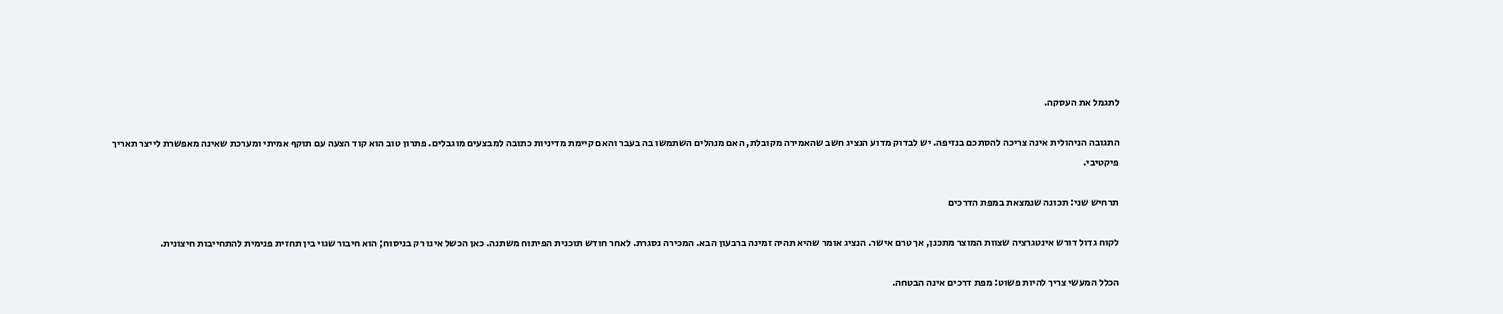לתגמל את העסקה.

התגובה הניהולית אינה צריכה להסתכם בנזיפה. יש לבדוק מדוע הנציג חשב שהאמירה מקובלת, האם מנהלים השתמשו בה בעבר והאם קיימת מדיניות כתובה למבצעים מוגבלים. פתרון טוב הוא קוד הצעה עם תוקף אמיתי ומערכת שאינה מאפשרת לייצר תאריך פיקטיבי.

תרחיש שני: תכונה שנמצאת במפת הדרכים

לקוח גדול דורש אינטגרציה שצוות המוצר מתכנן, אך טרם אישר. הנציג אומר שהיא תהיה זמינה ברבעון הבא. המכירה נסגרת. לאחר חודש תוכנית הפיתוח משתנה. כאן הכשל אינו רק בניסוח; הוא חיבור שגוי בין תחזית פנימית להתחייבות חיצונית.

הכלל המעשי צריך להיות פשוט: מפת דרכים אינה הבטחה.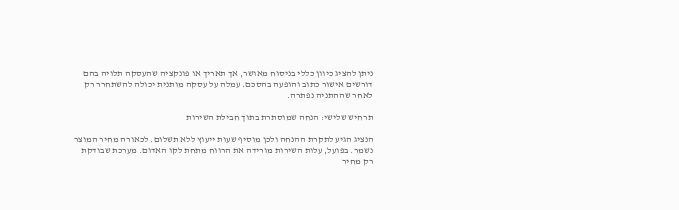ניתן להציג כיוון כללי בניסוח מאושר, אך תאריך או פונקציה שהעסקה תלויה בהם דורשים אישור כתוב והופעה בהסכם. עמלה על עסקה מותנית יכולה להשתחרר רק לאחר שההתניה נפתרה.

תרחיש שלישי: הנחה שמוסתרת בתוך חבילת השירות

הנציג הגיע לתקרת ההנחה ולכן מוסיף שעות ייעוץ ללא תשלום. לכאורה מחיר המוצר נשמר. בפועל, עלות השירות מורידה את הרווח מתחת לקו האדום. מערכת שבודקת רק מחיר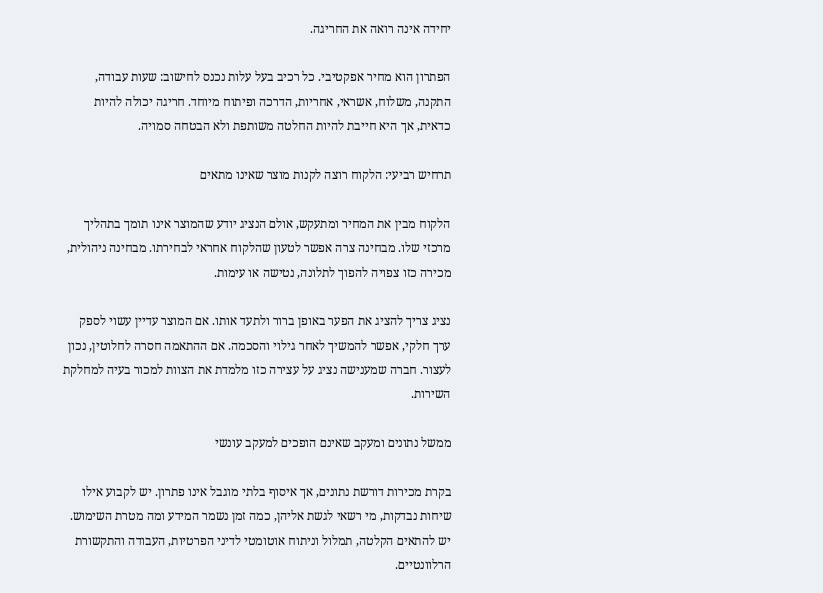יחידה אינה רואה את החריגה.

הפתרון הוא מחיר אפקטיבי. כל רכיב בעל עלות נכנס לחישוב: שעות עבודה, התקנה, משלוח, אשראי, אחריות, הדרכה ופיתוח מיוחד. חריגה יכולה להיות כדאית, אך היא חייבת להיות החלטה משותפת ולא הבטחה סמויה.

תרחיש רביעי: הלקוח רוצה לקנות מוצר שאינו מתאים

הלקוח מבין את המחיר ומתעקש, אולם הנציג יודע שהמוצר אינו תומך בתהליך מרכזי שלו. מבחינה צרה אפשר לטעון שהלקוח אחראי לבחירתו. מבחינה ניהולית, מכירה כזו צפויה להפוך לתלונה, נטישה או עימות.

נציג צריך להציג את הפער באופן ברור ולתעד אותו. אם המוצר עדיין עשוי לספק ערך חלקי, אפשר להמשיך לאחר גילוי והסכמה. אם ההתאמה חסרה לחלוטין, נכון לעצור. חברה שמענישה נציג על עצירה כזו מלמדת את הצוות למכור בעיה למחלקת השירות.

ממשל נתונים ומעקב שאינם הופכים למעקב עונשי

בקרת מכירות דורשת נתונים, אך איסוף בלתי מוגבל אינו פתרון. יש לקבוע אילו שיחות נבדקות, מי רשאי לגשת אליהן, כמה זמן נשמר המידע ומה מטרת השימוש. יש להתאים הקלטה, תמלול וניתוח אוטומטי לדיני הפרטיות, העבודה והתקשורת הרלוונטיים.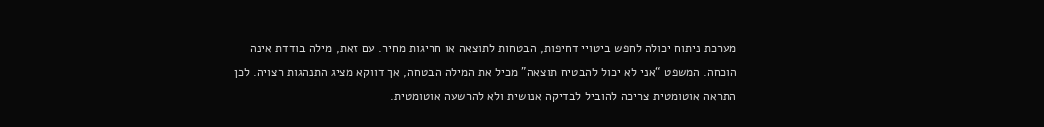מערכת ניתוח יכולה לחפש ביטויי דחיפות, הבטחות לתוצאה או חריגות מחיר. עם זאת, מילה בודדת אינה הוכחה. המשפט “אני לא יכול להבטיח תוצאה” מכיל את המילה הבטחה, אך דווקא מציג התנהגות רצויה. לכן התראה אוטומטית צריכה להוביל לבדיקה אנושית ולא להרשעה אוטומטית.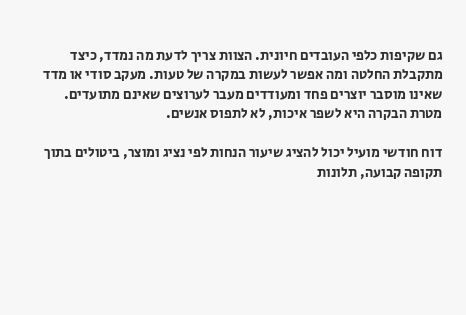גם שקיפות כלפי העובדים חיונית. הצוות צריך לדעת מה נמדד, כיצד מתקבלת החלטה ומה אפשר לעשות במקרה של טעות. מעקב סודי או מדד שאינו מוסבר יוצרים פחד ומעודדים מעבר לערוצים שאינם מתועדים. מטרת הבקרה היא לשפר איכות, לא לתפוס אנשים.

דוח חודשי מועיל יכול להציג שיעור הנחות לפי נציג ומוצר, ביטולים בתוך תקופה קבועה, תלונות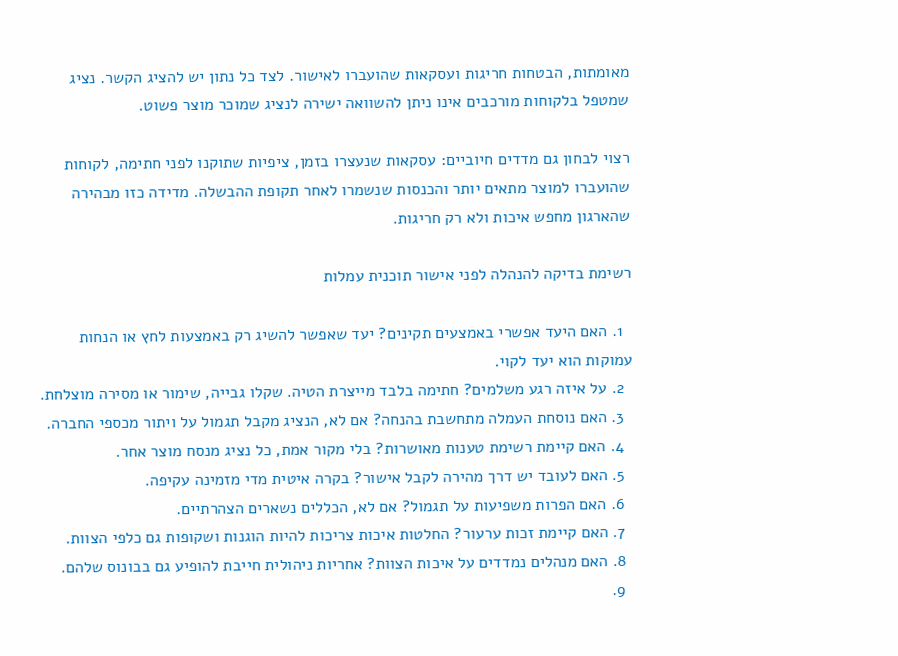מאומתות, הבטחות חריגות ועסקאות שהועברו לאישור. לצד כל נתון יש להציג הקשר. נציג שמטפל בלקוחות מורכבים אינו ניתן להשוואה ישירה לנציג שמוכר מוצר פשוט.

רצוי לבחון גם מדדים חיוביים: עסקאות שנעצרו בזמן, ציפיות שתוקנו לפני חתימה, לקוחות שהועברו למוצר מתאים יותר והכנסות שנשמרו לאחר תקופת ההבשלה. מדידה כזו מבהירה שהארגון מחפש איכות ולא רק חריגות.

רשימת בדיקה להנהלה לפני אישור תוכנית עמלות

  1. האם היעד אפשרי באמצעים תקינים? יעד שאפשר להשיג רק באמצעות לחץ או הנחות עמוקות הוא יעד לקוי.
  2. על איזה רגע משלמים? חתימה בלבד מייצרת הטיה. שקלו גבייה, שימור או מסירה מוצלחת.
  3. האם נוסחת העמלה מתחשבת בהנחה? אם לא, הנציג מקבל תגמול על ויתור מכספי החברה.
  4. האם קיימת רשימת טענות מאושרות? בלי מקור אמת, כל נציג מנסח מוצר אחר.
  5. האם לעובד יש דרך מהירה לקבל אישור? בקרה איטית מדי מזמינה עקיפה.
  6. האם הפרות משפיעות על תגמול? אם לא, הכללים נשארים הצהרתיים.
  7. האם קיימת זכות ערעור? החלטות איכות צריכות להיות הוגנות ושקופות גם כלפי הצוות.
  8. האם מנהלים נמדדים על איכות הצוות? אחריות ניהולית חייבת להופיע גם בבונוס שלהם.
  9.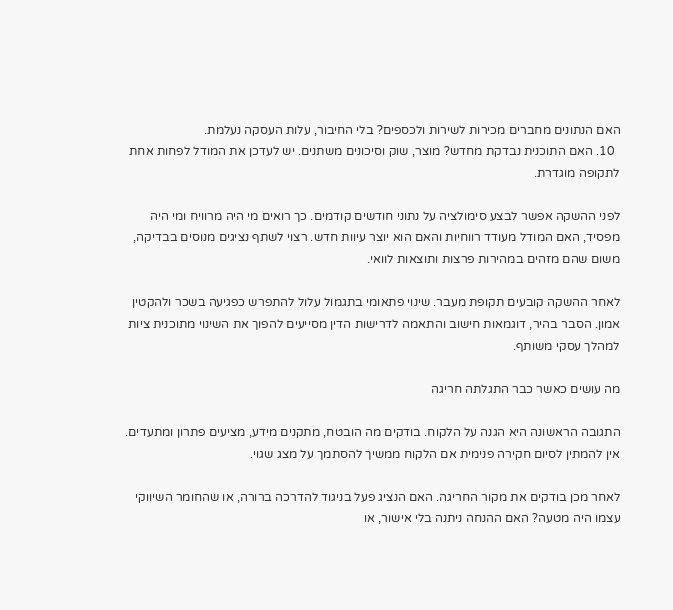האם הנתונים מחברים מכירות לשירות ולכספים? בלי החיבור, עלות העסקה נעלמת.
  10. האם התוכנית נבדקת מחדש? מוצר, שוק וסיכונים משתנים. יש לעדכן את המודל לפחות אחת לתקופה מוגדרת.

לפני ההשקה אפשר לבצע סימולציה על נתוני חודשים קודמים. כך רואים מי היה מרוויח ומי היה מפסיד, האם המודל מעודד רווחיות והאם הוא יוצר עיוות חדש. רצוי לשתף נציגים מנוסים בבדיקה, משום שהם מזהים במהירות פרצות ותוצאות לוואי.

לאחר ההשקה קובעים תקופת מעבר. שינוי פתאומי בתגמול עלול להתפרש כפגיעה בשכר ולהקטין אמון. הסבר בהיר, דוגמאות חישוב והתאמה לדרישות הדין מסייעים להפוך את השינוי מתוכנית ציות למהלך עסקי משותף.

מה עושים כאשר כבר התגלתה חריגה

התגובה הראשונה היא הגנה על הלקוח. בודקים מה הובטח, מתקנים מידע, מציעים פתרון ומתעדים. אין להמתין לסיום חקירה פנימית אם הלקוח ממשיך להסתמך על מצג שגוי.

לאחר מכן בודקים את מקור החריגה. האם הנציג פעל בניגוד להדרכה ברורה, או שהחומר השיווקי עצמו היה מטעה? האם ההנחה ניתנה בלי אישור, או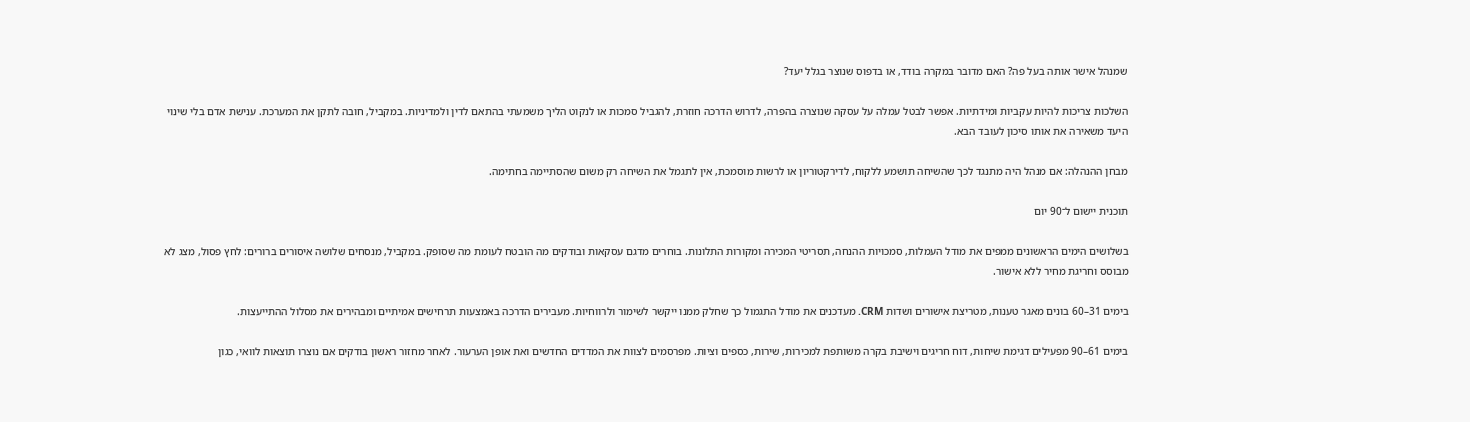שמנהל אישר אותה בעל פה? האם מדובר במקרה בודד, או בדפוס שנוצר בגלל יעד?

השלכות צריכות להיות עקביות ומידתיות. אפשר לבטל עמלה על עסקה שנוצרה בהפרה, לדרוש הדרכה חוזרת, להגביל סמכות או לנקוט הליך משמעתי בהתאם לדין ולמדיניות. במקביל, חובה לתקן את המערכת. ענישת אדם בלי שינוי היעד משאירה את אותו סיכון לעובד הבא.

מבחן ההנהלה: אם מנהל היה מתנגד לכך שהשיחה תושמע ללקוח, לדירקטוריון או לרשות מוסמכת, אין לתגמל את השיחה רק משום שהסתיימה בחתימה.

תוכנית יישום ל־90 יום

בשלושים הימים הראשונים ממפים את מודל העמלות, סמכויות ההנחה, תסריטי המכירה ומקורות התלונות. בוחרים מדגם עסקאות ובודקים מה הובטח לעומת מה שסופק. במקביל, מנסחים שלושה איסורים ברורים: לחץ פסול, מצג לא מבוסס וחריגת מחיר ללא אישור.

בימים 31–60 בונים מאגר טענות, מטריצת אישורים ושדות CRM. מעדכנים את מודל התגמול כך שחלק ממנו ייקשר לשימור ולרווחיות. מעבירים הדרכה באמצעות תרחישים אמיתיים ומבהירים את מסלול ההתייעצות.

בימים 61–90 מפעילים דגימת שיחות, דוח חריגים וישיבת בקרה משותפת למכירות, שירות, כספים וציות. מפרסמים לצוות את המדדים החדשים ואת אופן הערעור. לאחר מחזור ראשון בודקים אם נוצרו תוצאות לוואי, כגון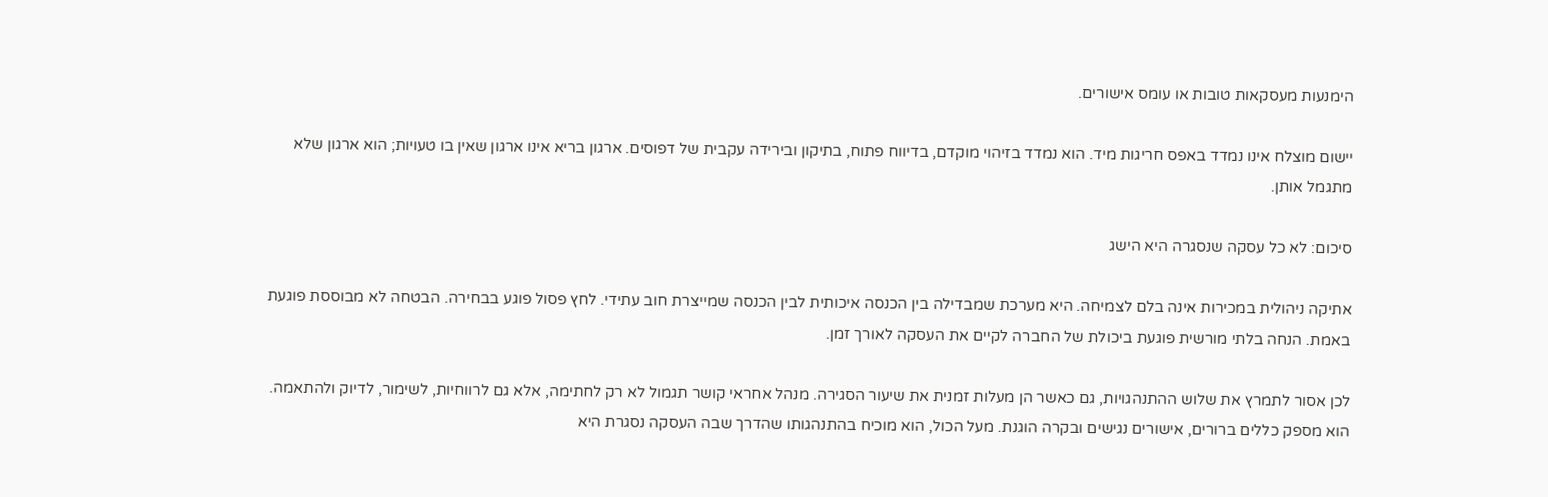הימנעות מעסקאות טובות או עומס אישורים.

יישום מוצלח אינו נמדד באפס חריגות מיד. הוא נמדד בזיהוי מוקדם, בדיווח פתוח, בתיקון ובירידה עקבית של דפוסים. ארגון בריא אינו ארגון שאין בו טעויות; הוא ארגון שלא מתגמל אותן.

סיכום: לא כל עסקה שנסגרה היא הישג

אתיקה ניהולית במכירות אינה בלם לצמיחה. היא מערכת שמבדילה בין הכנסה איכותית לבין הכנסה שמייצרת חוב עתידי. לחץ פסול פוגע בבחירה. הבטחה לא מבוססת פוגעת באמת. הנחה בלתי מורשית פוגעת ביכולת של החברה לקיים את העסקה לאורך זמן.

לכן אסור לתמרץ את שלוש ההתנהגויות, גם כאשר הן מעלות זמנית את שיעור הסגירה. מנהל אחראי קושר תגמול לא רק לחתימה, אלא גם לרווחיות, לשימור, לדיוק ולהתאמה. הוא מספק כללים ברורים, אישורים נגישים ובקרה הוגנת. מעל הכול, הוא מוכיח בהתנהגותו שהדרך שבה העסקה נסגרת היא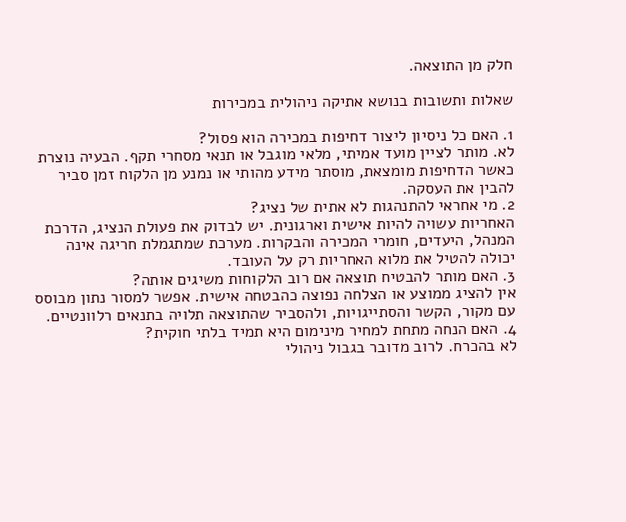חלק מן התוצאה.

שאלות ותשובות בנושא אתיקה ניהולית במכירות

1. האם כל ניסיון ליצור דחיפות במכירה הוא פסול?
לא. מותר לציין מועד אמיתי, מלאי מוגבל או תנאי מסחרי תקף. הבעיה נוצרת כאשר הדחיפות מומצאת, מוסתר מידע מהותי או נמנע מן הלקוח זמן סביר להבין את העסקה.
2. מי אחראי להתנהגות לא אתית של נציג?
האחריות עשויה להיות אישית וארגונית. יש לבדוק את פעולת הנציג, הדרכת המנהל, היעדים, חומרי המכירה והבקרות. מערכת שמתגמלת חריגה אינה יכולה להטיל את מלוא האחריות רק על העובד.
3. האם מותר להבטיח תוצאה אם רוב הלקוחות משיגים אותה?
אין להציג ממוצע או הצלחה נפוצה כהבטחה אישית. אפשר למסור נתון מבוסס עם מקור, הקשר והסתייגויות, ולהסביר שהתוצאה תלויה בתנאים רלוונטיים.
4. האם הנחה מתחת למחיר מינימום היא תמיד בלתי חוקית?
לא בהכרח. לרוב מדובר בגבול ניהולי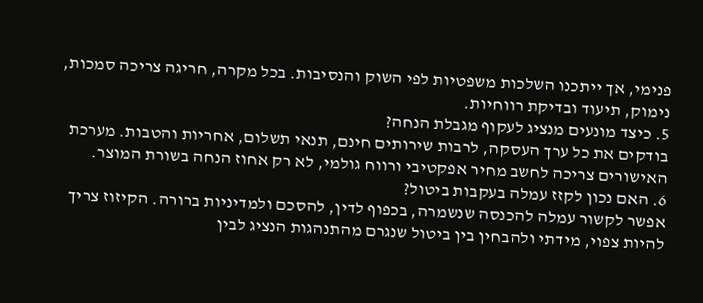פנימי, אך ייתכנו השלכות משפטיות לפי השוק והנסיבות. בכל מקרה, חריגה צריכה סמכות, נימוק, תיעוד ובדיקת רווחיות.
5. כיצד מונעים מנציג לעקוף מגבלת הנחה?
בודקים את כל ערך העסקה, לרבות שירותים חינם, תנאי תשלום, אחריות והטבות. מערכת האישורים צריכה לחשב מחיר אפקטיבי ורווח גולמי, לא רק אחוז הנחה בשורת המוצר.
6. האם נכון לקזז עמלה בעקבות ביטול?
אפשר לקשור עמלה להכנסה שנשמרה, בכפוף לדין, להסכם ולמדיניות ברורה. הקיזוז צריך להיות צפוי, מידתי ולהבחין בין ביטול שנגרם מהתנהגות הנציג לבין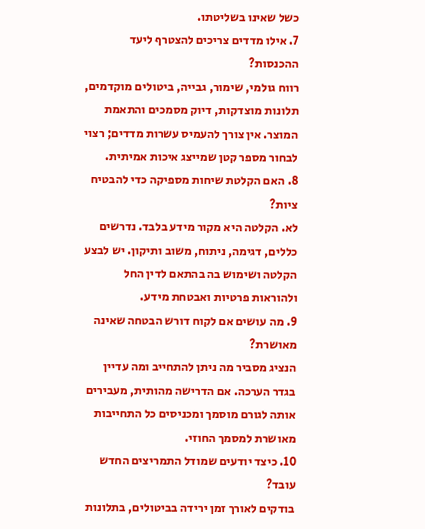כשל שאינו בשליטתו.
7. אילו מדדים צריכים להצטרף ליעד ההכנסות?
רווח גולמי, שימור, גבייה, ביטולים מוקדמים, תלונות מוצדקות, דיוק מסמכים והתאמת המוצר. אין צורך להעמיס עשרות מדדים; רצוי לבחור מספר קטן שמייצג איכות אמיתית.
8. האם הקלטת שיחות מספיקה כדי להבטיח ציות?
לא. הקלטה היא מקור מידע בלבד. נדרשים כללים, דגימה, ניתוח, משוב ותיקון. יש לבצע הקלטה ושימוש בה בהתאם לדין החל ולהוראות פרטיות ואבטחת מידע.
9. מה עושים אם לקוח דורש הבטחה שאינה מאושרת?
הנציג מסביר מה ניתן להתחייב ומה עדיין בגדר הערכה. אם הדרישה מהותית, מעבירים אותה לגורם מוסמך ומכניסים כל התחייבות מאושרת למסמך החוזי.
10. כיצד יודעים שמודל התמריצים החדש עובד?
בודקים לאורך זמן ירידה בביטולים, בתלונות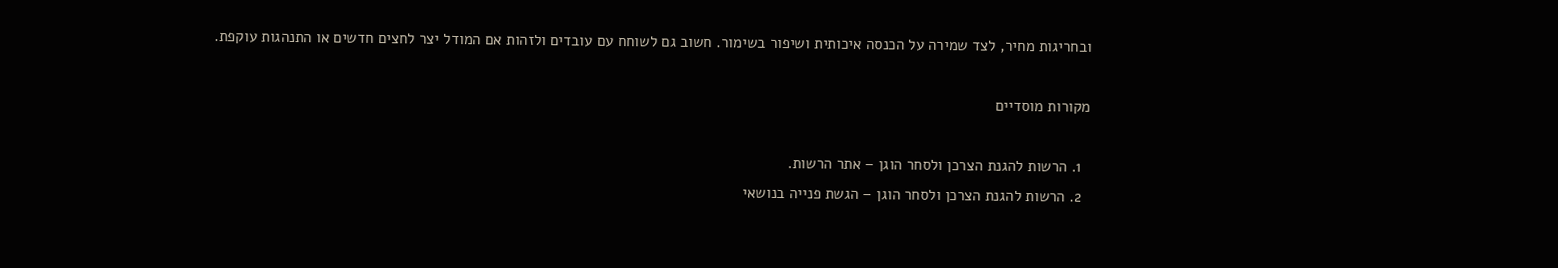ובחריגות מחיר, לצד שמירה על הכנסה איכותית ושיפור בשימור. חשוב גם לשוחח עם עובדים ולזהות אם המודל יצר לחצים חדשים או התנהגות עוקפת.

מקורות מוסדיים

  1. הרשות להגנת הצרכן ולסחר הוגן – אתר הרשות.
  2. הרשות להגנת הצרכן ולסחר הוגן – הגשת פנייה בנושאי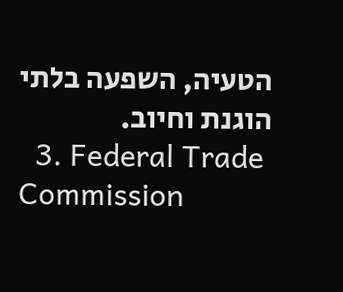הטעיה, השפעה בלתי הוגנת וחיוב.
  3. Federal Trade Commission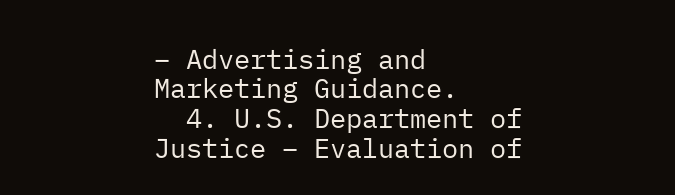– Advertising and Marketing Guidance.
  4. U.S. Department of Justice – Evaluation of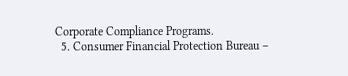Corporate Compliance Programs.
  5. Consumer Financial Protection Bureau –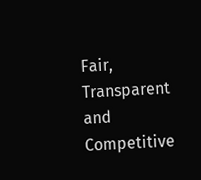Fair, Transparent and Competitive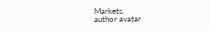Markets.
author avatar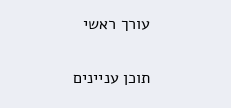עורך ראשי

תוכן עניינים